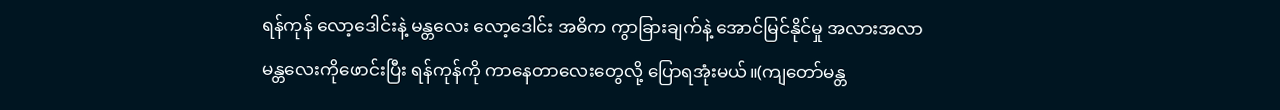ရန်ကုန် လော့ဒေါင်းနဲ့ မန္တလေး လော့ဒေါင်း အဓိက ကွာခြားချက်နဲ့ အောင်မြင်နိုင်မှု အလားအလာ
မန္တလေးကိုဖောင်းပြီး ရန်ကုန်ကို ကာနေတာလေးတွေလို့ ပြောရအုံးမယ်။(ကျတော်မန္တ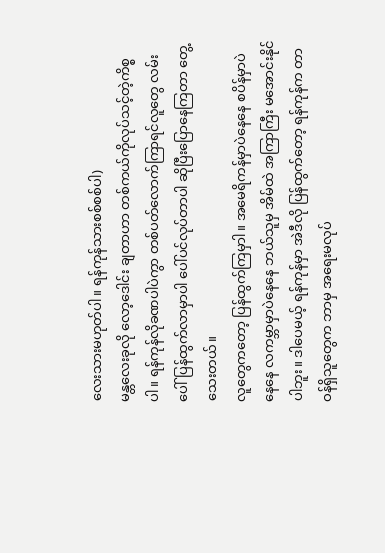လေးသားမဟုတ်ပါ။ ရန်ကုန်သားစစ်စစ်ပါ)
မန္တလေးခုလို လော့ဒေါင်း ချတာဟာ တစ်ကယ်ကိုလုပ်သင့်တဲ့ကိစ္စပါ။ ရန်ကုန်လိုခဏပါပဲကွာ တစ်ပတ်လောက်ကြာရင်လူတွေ လမ်းပေါ်ပြန်ထွက်လာမှာပါ ပေါ်ပင်လုပ်တာပါ ဆိုပြီးပြောနေကြတာ တွေ့သေးတယ်။
လူတွေကတော့ ပြန်ထွက်ကြမှာါ။ အမေရိကန်မှာပဲနေနေ စပိန်မှာပဲနေနေ လကမ္ဘာမှာပဲနေနေ ဘယ်သူမှ အိမ်ထဲ အကြာကြီး မအောင်းနိုင်ပါဘူး။ ဒါပေမယ့် ရန်ကုန်မှာ အဲဒီလို ပြန်ထွက်တော့ ရန်ကုန်က တာဝန်ရှိသူတွေက ဘာမှ အရေးမလုပ်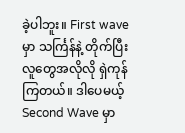ခဲ့ပါဘူး။ First wave မှာ သင်္ကြန်နဲ့ တိုက်ပြီး လူတွေအလိုလို ရှဲကုန်ကြတယ်။ ဒါပေမယ့် Second Wave မှာ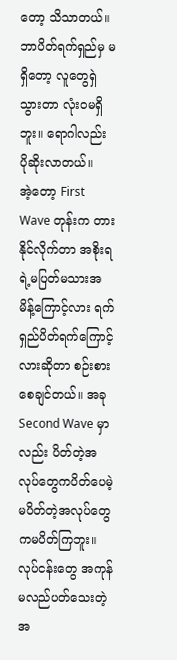တော့ သိသာတယ်။ ဘာပိတ်ရက်ရှည်မှ မရှိတော့ လူတွေရှဲသွားတာ လုံးဝမရှိဘူး။ ရောဂါလည်း ပိုဆိုးလာတယ်။
အဲ့တော့ First Wave တုန်းက တားနိုင်လိုက်တာ အစိုးရရဲ့မပြတ်မသားအမိန့်ကြောင့်လား ရက်ရှည်ပိတ်ရက်ကြောင့်လားဆိုတာ စဉ်းစားစေချင်တယ်။ အခု Second Wave မှာလည်း ပိတ်တဲ့အလုပ်တွေကပိတ်ပေမဲ့ မပိတ်တဲ့အလုပ်တွေကမပိတ်ကြဘူး။ လုပ်ငန်းတွေ အကုန်မလည်ပတ်သေးတဲ့အ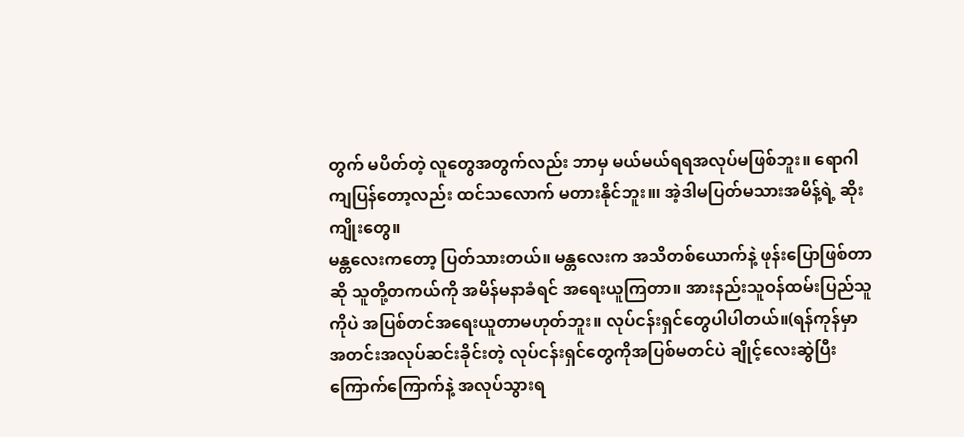တွက် မပိတ်တဲ့ လူတွေအတွက်လည်း ဘာမှ မယ်မယ်ရရအလုပ်မဖြစ်ဘူး။ ရောဂါကျပြန်တော့လည်း ထင်သလောက် မတားနိုင်ဘူး။၊ အဲ့ဒါမပြတ်မသားအမိန့်ရဲ့ ဆိုးကျိုးတွေ။
မန္တလေးကတော့ ပြတ်သားတယ်။ မန္တလေးက အသိတစ်ယောက်နဲ့ ဖုန်းပြောဖြစ်တာဆို သူတို့တကယ်ကို အမိန်မနာခံရင် အရေးယူကြတာ။ အားနည်းသူဝန်ထမ်းပြည်သူကိုပဲ အပြစ်တင်အရေးယူတာမဟုတ်ဘူး။ လုပ်ငန်းရှင်တွေပါပါတယ်။(ရန်ကုန်မှာအတင်းအလုပ်ဆင်းခိုင်းတဲ့ လုပ်ငန်းရှင်တွေကိုအပြစ်မတင်ပဲ ချိုင့်လေးဆွဲပြီး ကြောက်ကြောက်နဲ့ အလုပ်သွားရ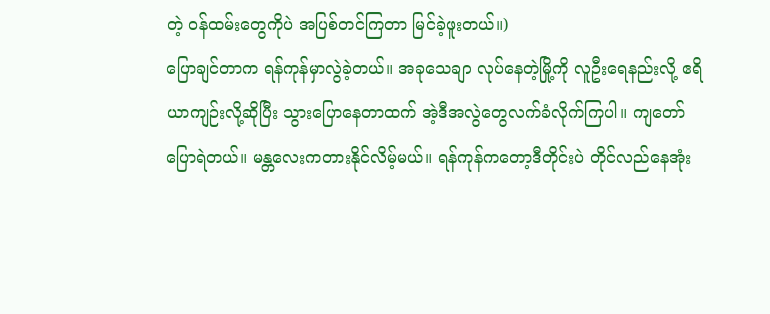တဲ့ ဝန်ထမ်းတွေကိုပဲ အပြစ်တင်ကြတာ မြင်ခဲ့ဖူးတယ်။)
ပြောချင်တာက ရန်ကုန်မှာလွဲခဲ့တယ်။ အခုသေချာ လုပ်နေတဲ့မြို့ကို လူဦးရေနည်းလို့ ဧရိယာကျဉ်းလို့ဆိုပြီး သွားပြောနေတာထက် အဲ့ဒီအလွဲတွေလက်ခံလိုက်ကြပါ။ ကျတော်ပြောရဲတယ်။ မန္တလေးကတားနိုင်လိမ့်မယ်။ ရန်ကုန်ကတော့ဒီတိုင်းပဲ တိုင်လည်နေအုံး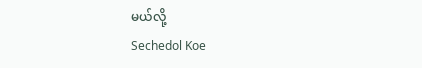မယ်လို့
Sechedol Koe